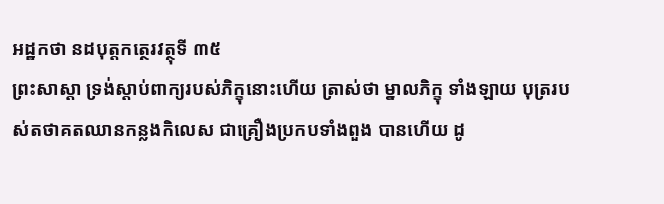អដ្ឋកថា នដបុត្តកត្ថេរវត្ថុទី ៣៥
ព្រះសាស្តា ទ្រង់ស្តាប់ពាក្យរបស់ភិក្ខុនោះហើយ ត្រាស់ថា ម្នាលភិក្ខុ ទាំងឡាយ បុត្ររបស់តថាគតឈានកន្លងកិលេស ជាគ្រឿងប្រកបទាំងពួង បានហើយ ដូ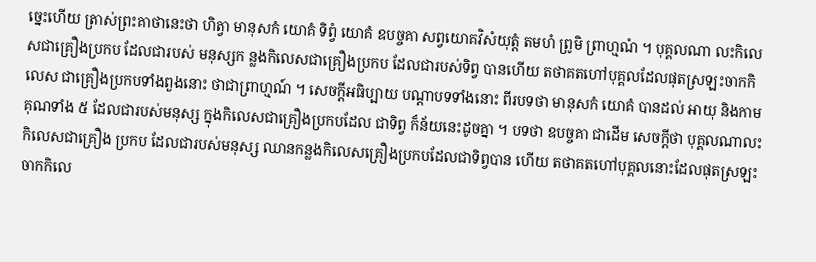ច្នេះហើយ ត្រាស់ព្រះគាថានេះថា ហិត្វា មានុសកំ យោគំ ទិព្វំ យោគំ ឧបច្ចគា សព្វយោគវិសំយុត្តំ តមហំ ព្រូមិ ព្រាហ្មណំ ។ បុគ្គលណា លះកិលេសជាគ្រឿងប្រកប ដែលជារបស់ មនុស្សក ន្លងកិលេសជាគ្រឿងប្រកប ដែលជារបស់ទិព្វ បានហើយ តថាគតហៅបុគ្គលដែលផុតស្រឡះចាកកិលេស ជាគ្រឿងប្រកបទាំងពួងនោះ ថាជាព្រាហ្មណ៍ ។ សេចក្តីអធិប្បាយ បណ្តាបទទាំងនោះ ពីរបទថា មានុសកំ យោគំ បានដល់ អាយុ និងកាមគុណទាំង ៥ ដែលជារបស់មនុស្ស ក្នុងកិលេសជាគ្រឿងប្រកបដែល ជាទិព្វ ក៏ន័យនេះដូចគ្នា ។ បទថា ឧបច្ចគា ជាដើម សេចក្តីថា បុគ្គលណាលះកិលេសជាគ្រឿង ប្រកប ដែលជារបស់មនុស្ស ឈានកន្លងកិលេសគ្រឿងប្រកបដែលជាទិព្វបាន ហើយ តថាគតហៅបុគ្គលនោះដែលផុតស្រឡះចាកកិលេ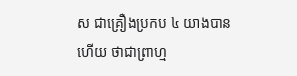ស ជាគ្រឿងប្រកប ៤ យាងបានហើយ ថាជាព្រាហ្ម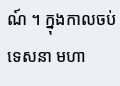ណ៍ ។ ក្នុងកាលចប់ទេសនា មហា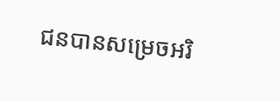ជនបានសម្រេចអរិ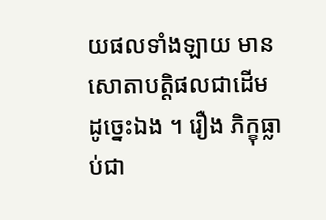យផលទាំងឡាយ មាន សោតាបត្តិផលជាដើម ដូច្នេះឯង ។ រឿង ភិក្ខុធ្លាប់ជា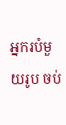អ្នករបំមួយរូប ចប់